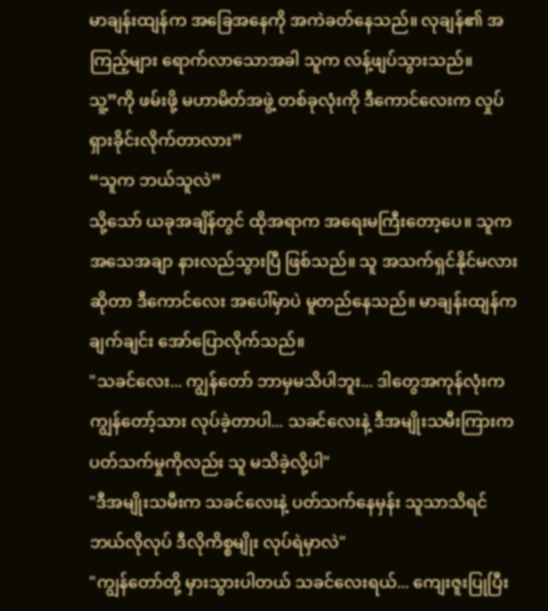မာချန်းထျန်က အခြေအနေကို အကဲခတ်နေသည်။ လုချန်၏ အကြည့်များ ရောက်လာသောအခါ သူက လန့်ဖျပ်သွားသည်။
သူ့”ကို ဖမ်းဖို့ မဟာမိတ်အဖွဲ့ တစ်ခုလုံးကို ဒီကောင်လေးက လှုပ်ရှားခိုင်းလိုက်တာလား”
“သူက ဘယ်သူလဲ”
သို့သော် ယခုအချိန်တွင် ထိုအရာက အရေးမကြီးတော့ပေ။ သူက အသေအချာ နားလည်သွားပြီ ဖြစ်သည်။ သူ အသက်ရှင်နိုင်မလား ဆိုတာ ဒီကောင်လေး အပေါ်မှာပဲ မူတည်နေသည်။ မာချန်းထျန်က ချက်ချင်း အော်ပြောလိုက်သည်။
"သခင်လေး... ကျွန်တော် ဘာမှမသိပါဘူး... ဒါတွေအကုန်လုံးက ကျွန်တော့်သား လုပ်ခဲ့တာပါ... သခင်လေးနဲ့ ဒီအမျိုးသမီးကြားက ပတ်သက်မှုကိုလည်း သူ မသိခဲ့လို့ပါ"
"ဒီအမျိုးသမီးက သခင်လေးနဲ့ ပတ်သက်နေမှန်း သူသာသိရင် ဘယ်လိုလုပ် ဒီလိုကိစ္စမျိုး လုပ်ရဲမှာလဲ"
"ကျွန်တော်တို့ မှားသွားပါတယ် သခင်လေးရယ်... ကျေးဇူးပြုပြီး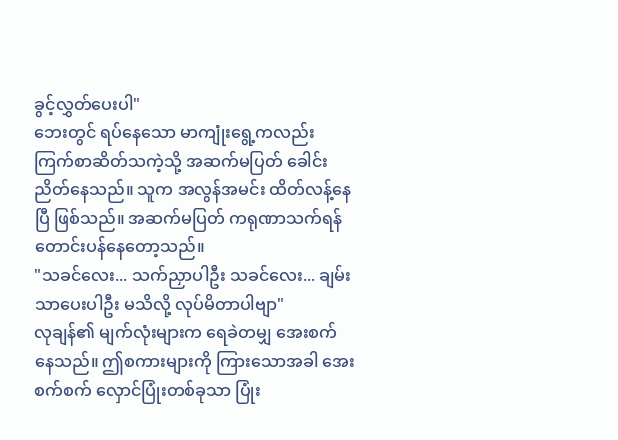ခွင့်လွှတ်ပေးပါ"
ဘေးတွင် ရပ်နေသော မာကျုံးရွေ့ကလည်း ကြက်စာဆိတ်သကဲ့သို့ အဆက်မပြတ် ခေါင်းညိတ်နေသည်။ သူက အလွန်အမင်း ထိတ်လန့်နေပြီ ဖြစ်သည်။ အဆက်မပြတ် ကရုဏာသက်ရန် တောင်းပန်နေတော့သည်။
"သခင်လေး... သက်ညှာပါဦး သခင်လေး... ချမ်းသာပေးပါဦး မသိလို့ လုပ်မိတာပါဗျာ"
လုချန်၏ မျက်လုံးများက ရေခဲတမျှ အေးစက်နေသည်။ ဤစကားများကို ကြားသောအခါ အေးစက်စက် လှောင်ပြုံးတစ်ခုသာ ပြုံး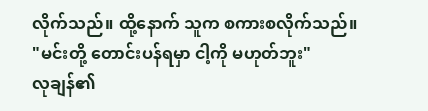လိုက်သည်။ ထို့နောက် သူက စကားစလိုက်သည်။
"မင်းတို့ တောင်းပန်ရမှာ ငါ့ကို မဟုတ်ဘူး"
လုချန်၏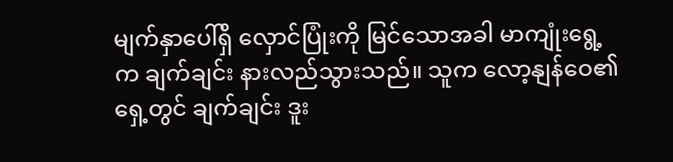မျက်နှာပေါ်ရှိ လှောင်ပြုံးကို မြင်သောအခါ မာကျုံးရွေ့က ချက်ချင်း နားလည်သွားသည်။ သူက လော့နျန်ဝေ၏ ရှေ့တွင် ချက်ချင်း ဒူး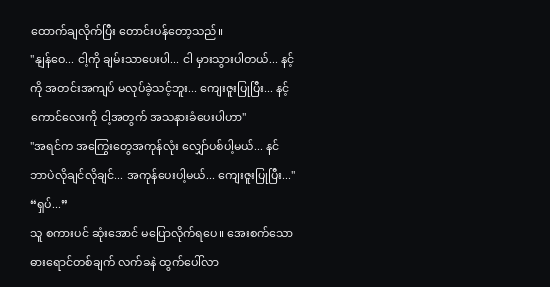ထောက်ချလိုက်ပြီး တောင်းပန်တော့သည်။
"နျန်ဝေ... ငါ့ကို ချမ်းသာပေးပါ... ငါ မှားသွားပါတယ်... နင့်ကို အတင်းအကျပ် မလုပ်ခဲ့သင့်ဘူး... ကျေးဇူးပြုပြီး... နင့်ကောင်လေးကို ငါ့အတွက် အသနားခံပေးပါဟာ"
"အရင်က အကြွေးတွေအကုန်လုံး လျှော်ပစ်ပါ့မယ်... နင် ဘာပဲလိုချင်လိုချင်... အကုန်ပေးပါ့မယ်... ကျေးဇူးပြုပြီး..."
“ရှပ်...”
သူ စကားပင် ဆုံးအောင် မပြောလိုက်ရပေ။ အေးစက်သော ဓားရောင်တစ်ချက် လက်ခနဲ ထွက်ပေါ်လာ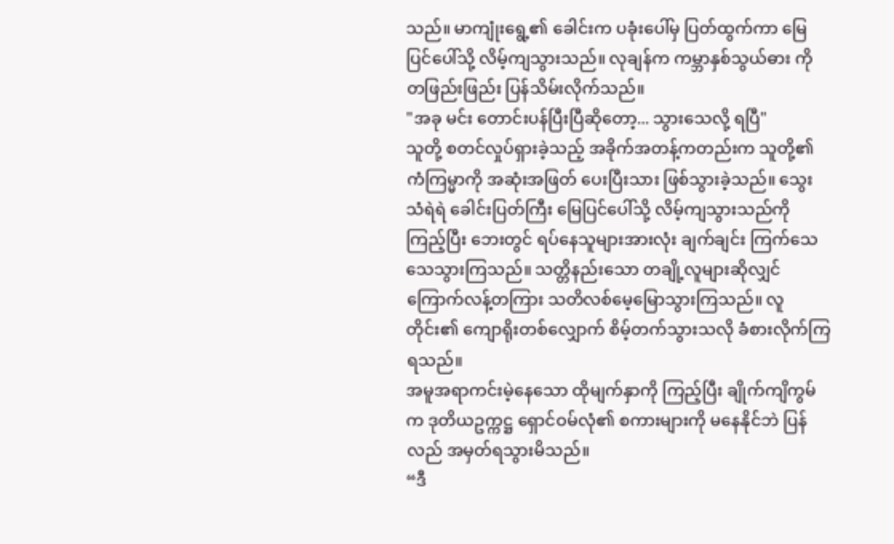သည်။ မာကျုံးရွေ့၏ ခေါင်းက ပခုံးပေါ်မှ ပြတ်ထွက်ကာ မြေပြင်ပေါ်သို့ လိမ့်ကျသွားသည်။ လုချန်က ကမ္ဘာနှစ်သွယ်ဓား ကို တဖြည်းဖြည်း ပြန်သိမ်းလိုက်သည်။
"အခု မင်း တောင်းပန်ပြီးပြီဆိုတော့... သွားသေလို့ ရပြီ"
သူတို့ စတင်လှုပ်ရှားခဲ့သည့် အခိုက်အတန့်ကတည်းက သူတို့၏ ကံကြမ္မာကို အဆုံးအဖြတ် ပေးပြီးသား ဖြစ်သွားခဲ့သည်။ သွေးသံရဲရဲ ခေါင်းပြတ်ကြီး မြေပြင်ပေါ်သို့ လိမ့်ကျသွားသည်ကို ကြည့်ပြီး ဘေးတွင် ရပ်နေသူများအားလုံး ချက်ချင်း ကြက်သေ သေသွားကြသည်။ သတ္တိနည်းသော တချို့လူများဆိုလျှင် ကြောက်လန့်တကြား သတိလစ်မေ့မြောသွားကြသည်။ လူတိုင်း၏ ကျောရိုးတစ်လျှောက် စိမ့်တက်သွားသလို ခံစားလိုက်ကြရသည်။
အမူအရာကင်းမဲ့နေသော ထိုမျက်နှာကို ကြည့်ပြီး ချိုက်ကျိကွမ်က ဒုတိယဥက္ကဋ္ဌ ရှောင်ဝမ်လုံ၏ စကားများကို မနေနိုင်ဘဲ ပြန်လည် အမှတ်ရသွားမိသည်။
“ဒီ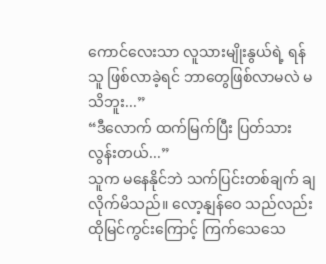ကောင်လေးသာ လူသားမျိုးနွယ်ရဲ့ ရန်သူ ဖြစ်လာခဲ့ရင် ဘာတွေဖြစ်လာမလဲ မသိဘူး...”
“ဒီလောက် ထက်မြက်ပြီး ပြတ်သားလွန်းတယ်...”
သူက မနေနိုင်ဘဲ သက်ပြင်းတစ်ချက် ချလိုက်မိသည်။ လော့နျန်ဝေ သည်လည်း ထိုမြင်ကွင်းကြောင့် ကြက်သေသေ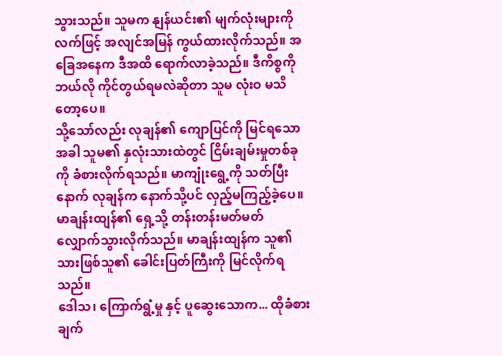သွားသည်။ သူမက နျန်ယင်း၏ မျက်လုံးများကို လက်ဖြင့် အလျင်အမြန် ကွယ်ထားလိုက်သည်။ အခြေအနေက ဒီအထိ ရောက်လာခဲ့သည်။ ဒီကိစ္စကို ဘယ်လို ကိုင်တွယ်ရမလဲဆိုတာ သူမ လုံးဝ မသိတော့ပေ။
သို့သော်လည်း လုချန်၏ ကျောပြင်ကို မြင်ရသောအခါ သူမ၏ နှလုံးသားထဲတွင် ငြိမ်းချမ်းမှုတစ်ခုကို ခံစားလိုက်ရသည်။ မာကျုံးရွေ့ကို သတ်ပြီးနောက် လုချန်က နောက်သို့ပင် လှည့်မကြည့်ခဲ့ပေ။ မာချန်းထျန်၏ ရှေ့သို့ တန်းတန်းမတ်မတ် လျှောက်သွားလိုက်သည်။ မာချန်းထျန်က သူ၏သားဖြစ်သူ၏ ခေါင်းပြတ်ကြီးကို မြင်လိုက်ရသည်။
ဒေါသ၊ ကြောက်ရွံ့မှု နှင့် ပူဆွေးသောက... ထိုခံစားချက်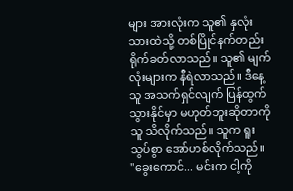များ အားလုံးက သူ၏ နှလုံးသားထဲသို့ တစ်ပြိုင်နက်တည်း ရိုက်ခတ်လာသည်။ သူ၏ မျက်လုံးများက နီရဲလာသည်။ ဒီနေ့ သူ အသက်ရှင်လျက် ပြန်ထွက်သွားနိုင်မှာ မဟုတ်ဘူးဆိုတာကို သူ သိလိုက်သည်။ သူက ရူးသွပ်စွာ အော်ဟစ်လိုက်သည်။
"ခွေးကောင်... မင်းက ငါ့ကို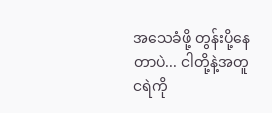အသေခံဖို့ တွန်းပို့နေတာပဲ... ငါတို့နဲ့အတူ ငရဲကို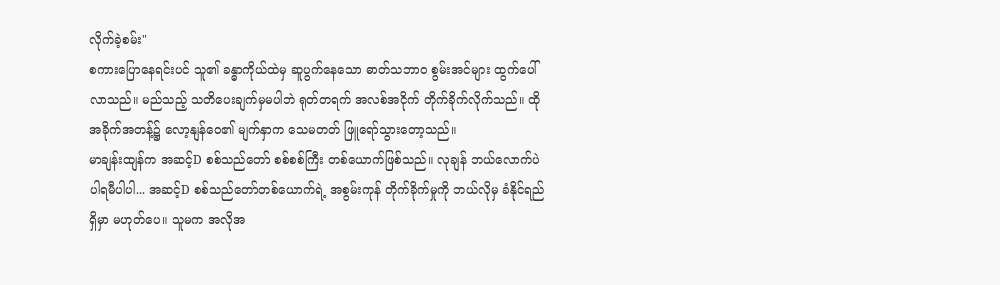လိုက်ခဲ့စမ်း"
စကားပြောနေရင်းပင် သူ၏ ခန္ဓာကိုယ်ထဲမှ ဆူပွက်နေသော ဓာတ်သဘာဝ စွမ်းအင်များ ထွက်ပေါ်လာသည်။ မည်သည့် သတိပေးချက်မှမပါဘဲ ရုတ်တရက် အလစ်အငိုက် တိုက်ခိုက်လိုက်သည်။ ထိုအခိုက်အတန့်၌ လော့နျန်ဝေ၏ မျက်နှာက သေမတတ် ဖြူရော်သွားတော့သည်။
မာချန်းထျန်က အဆင့်D စစ်သည်တော် စစ်စစ်ကြီး တစ်ယောက်ဖြစ်သည်။ လုချန် ဘယ်လောက်ပဲ ပါရမီပါပါ... အဆင့်D စစ်သည်တော်တစ်ယောက်ရဲ့ အစွမ်းကုန် တိုက်ခိုက်မှုကို ဘယ်လိုမှ ခံနိုင်ရည်ရှိမှာ မဟုတ်ပေ။ သူမက အလိုအ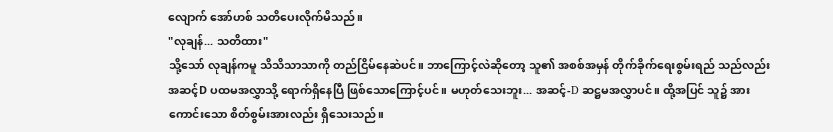လျောက် အော်ဟစ် သတိပေးလိုက်မိသည်။
"လုချန်... သတိထား"
သို့သော် လုချန်ကမူ သိသိသာသာကို တည်ငြိမ်နေဆဲပင်။ ဘာကြောင့်လဲဆိုတော့ သူ၏ အစစ်အမှန် တိုက်ခိုက်ရေးစွမ်းရည် သည်လည်း အဆင့်D ပထမအလွှာသို့ ရောက်ရှိနေပြီ ဖြစ်သောကြောင့်ပင်။ မဟုတ်သေးဘူး... အဆင့်-D ဆဋ္ဌမအလွှာပင်။ ထို့အပြင် သူ၌ အားကောင်းသော စိတ်စွမ်းအားလည်း ရှိသေးသည်။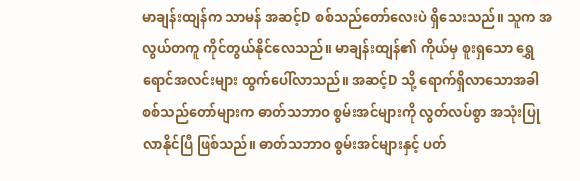မာချန်းထျန်က သာမန် အဆင့်D စစ်သည်တော်လေးပဲ ရှိသေးသည်။ သူက အလွယ်တကူ ကိုင်တွယ်နိုင်လေသည်။ မာချန်းထျန်၏ ကိုယ်မှ စူးရှသော ရွှေရောင်အလင်းများ ထွက်ပေါ်လာသည်။ အဆင့်D သို့ ရောက်ရှိလာသောအခါ စစ်သည်တော်များက ဓာတ်သဘာဝ စွမ်းအင်များကို လွတ်လပ်စွာ အသုံးပြုလာနိုင်ပြီ ဖြစ်သည်။ ဓာတ်သဘာဝ စွမ်းအင်များနှင့် ပတ်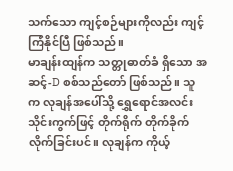သက်သော ကျင့်စဉ်များကိုလည်း ကျင့်ကြံနိုင်ပြီ ဖြစ်သည်။
မာချန်းထျန်က သတ္တုဓာတ်ခံ ရှိသော အဆင့်-D စစ်သည်တော် ဖြစ်သည်။ သူက လုချန်အပေါ်သို့ ရွှေရောင်အလင်း သိုင်းကွက်ဖြင့် တိုက်ရိုက် တိုက်ခိုက်လိုက်ခြင်းပင်။ လုချန်က ကိုယ့်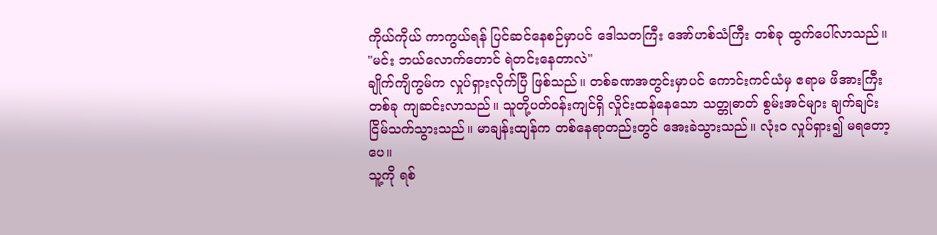ကိုယ်ကိုယ် ကာကွယ်ရန် ပြင်ဆင်နေစဉ်မှာပင် ဒေါသတကြီး အော်ဟစ်သံကြီး တစ်ခု ထွက်ပေါ်လာသည်။
"မင်း ဘယ်လောက်တောင် ရဲတင်းနေတာလဲ"
ချိုက်ကျိကွမ်က လှုပ်ရှားလိုက်ပြီ ဖြစ်သည်။ တစ်ခဏအတွင်းမှာပင် ကောင်းကင်ယံမှ ဧရာမ ဖိအားကြီးတစ်ခု ကျဆင်းလာသည်။ သူတို့ပတ်ဝန်းကျင်ရှိ လှိုင်းထန်နေသော သတ္တုဓာတ် စွမ်းအင်များ ချက်ချင်း ငြိမ်သက်သွားသည်။ မာချန်းထျန်က တစ်နေရာတည်းတွင် အေးခဲသွားသည်။ လုံးဝ လှုပ်ရှား၍ မရတော့ပေ။
သူ့ကို ရစ်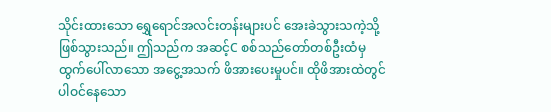သိုင်းထားသော ရွှေရောင်အလင်းတန်းများပင် အေးခဲသွားသကဲ့သို့ ဖြစ်သွားသည်။ ဤသည်က အဆင့်C စစ်သည်တော်တစ်ဦးထံမှ ထွက်ပေါ်လာသော အငွေ့အသက် ဖိအားပေးမှုပင်။ ထိုဖိအားထဲတွင် ပါဝင်နေသော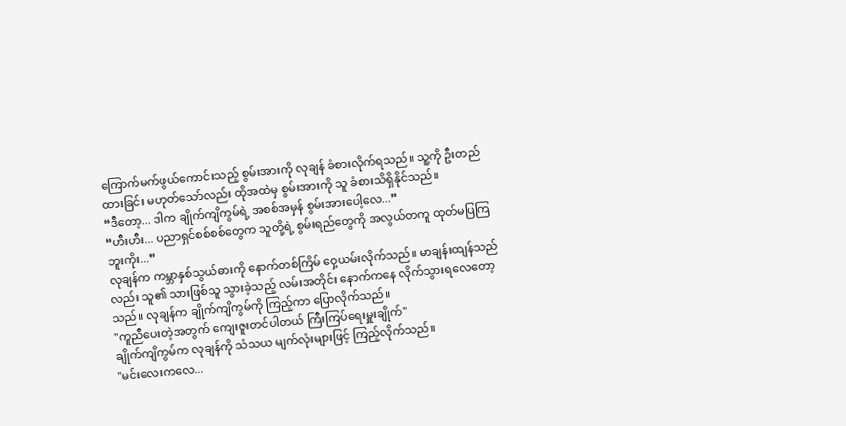ကြောက်မက်ဖွယ်ကောင်းသည့် စွမ်းအားကို လုချန် ခံစားလိုက်ရသည်။ သူ့ကို ဦးတည်ထားခြင်း မဟုတ်သော်လည်း ထိုအထဲမှ စွမ်းအားကို သူ ခံစားသိရှိနိုင်သည်။
“ဒီတော့... ဒါက ချိုက်ကျိကွမ်ရဲ့ အစစ်အမှန် စွမ်းအားပေါ့လေ...”
“ဟီးဟီး... ပညာရှင်စစ်စစ်တွေက သူတို့ရဲ့ စွမ်းရည်တွေကို အလွယ်တကူ ထုတ်မပြကြဘူးကိုး...”
လုချန်က ကမ္ဘာနှစ်သွယ်ဓားကို နောက်တစ်ကြိမ် ဝှေ့ယမ်းလိုက်သည်။ မာချန်းထျန်သည်လည်း သူ၏ သားဖြစ်သူ သွားခဲ့သည့် လမ်းအတိုင်း နောက်ကနေ လိုက်သွားရလေတော့သည်။ လုချန်က ချိုက်ကျိကွမ်ကို ကြည့်ကာ ပြောလိုက်သည်။
"ကူညီပေးတဲ့အတွက် ကျေးဇူးတင်ပါတယ် ကြီးကြပ်ရေးမှူးချိုက်"
ချိုက်ကျိကွမ်က လုချန်ကို သံသယ မျက်လုံးများဖြင့် ကြည့်လိုက်သည်။
"မင်းလေးကလေ...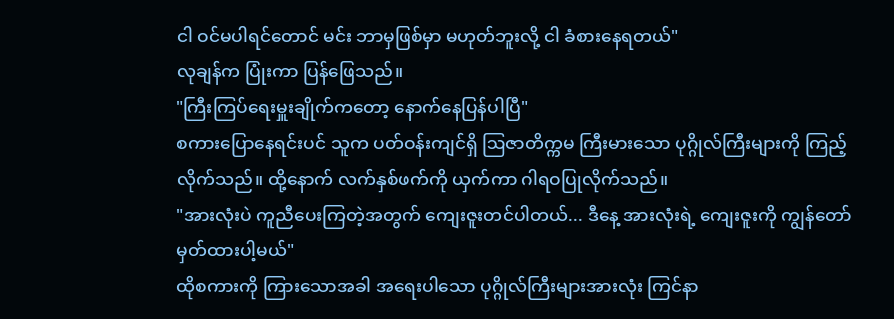ငါ ဝင်မပါရင်တောင် မင်း ဘာမှဖြစ်မှာ မဟုတ်ဘူးလို့ ငါ ခံစားနေရတယ်"
လုချန်က ပြုံးကာ ပြန်ဖြေသည်။
"ကြီးကြပ်ရေးမှူးချိုက်ကတော့ နောက်နေပြန်ပါပြီ"
စကားပြောနေရင်းပင် သူက ပတ်ဝန်းကျင်ရှိ ဩဇာတိက္ကမ ကြီးမားသော ပုဂ္ဂိုလ်ကြီးများကို ကြည့်လိုက်သည်။ ထို့နောက် လက်နှစ်ဖက်ကို ယှက်ကာ ဂါရဝပြုလိုက်သည်။
"အားလုံးပဲ ကူညီပေးကြတဲ့အတွက် ကျေးဇူးတင်ပါတယ်... ဒီနေ့ အားလုံးရဲ့ ကျေးဇူးကို ကျွန်တော် မှတ်ထားပါ့မယ်"
ထိုစကားကို ကြားသောအခါ အရေးပါသော ပုဂ္ဂိုလ်ကြီးများအားလုံး ကြင်နာ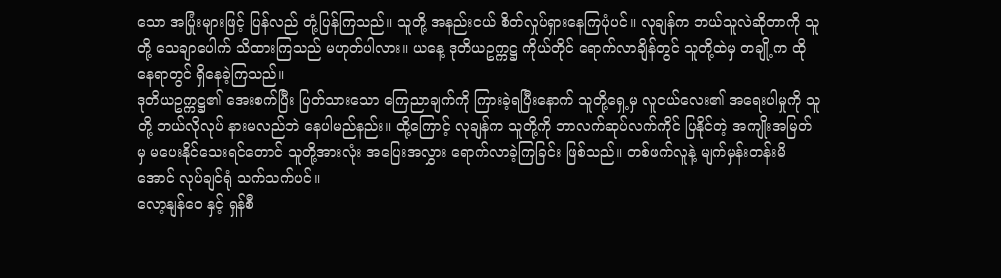သော အပြုံးများဖြင့် ပြန်လည် တုံ့ပြန်ကြသည်။ သူတို့ အနည်းငယ် စိတ်လှုပ်ရှားနေကြပုံပင်။ လုချန်က ဘယ်သူလဲဆိုတာကို သူတို့ သေချာပေါက် သိထားကြသည် မဟုတ်ပါလား။ ယနေ့ ဒုတိယဥက္ကဋ္ဌ ကိုယ်တိုင် ရောက်လာချိန်တွင် သူတို့ထဲမှ တချို့က ထိုနေရာတွင် ရှိနေခဲ့ကြသည်။
ဒုတိယဥက္ကဋ္ဌ၏ အေးစက်ပြီး ပြတ်သားသော ကြေညာချက်ကို ကြားခဲ့ရပြီးနောက် သူတို့ရှေ့မှ လူငယ်လေး၏ အရေးပါမှုကို သူတို့ ဘယ်လိုလုပ် နားမလည်ဘဲ နေပါမည်နည်း။ ထို့ကြောင့် လုချန်က သူတို့ကို ဘာလက်ဆုပ်လက်ကိုင် ပြနိုင်တဲ့ အကျိုးအမြတ်မှ မပေးနိုင်သေးရင်တောင် သူတို့အားလုံး အပြေးအလွှား ရောက်လာခဲ့ကြခြင်း ဖြစ်သည်။ တစ်ဖက်လူနဲ့ မျက်မှန်းတန်းမိအောင် လုပ်ချင်ရုံ သက်သက်ပင်။
လော့နျန်ဝေ နှင့် ရှန်စီ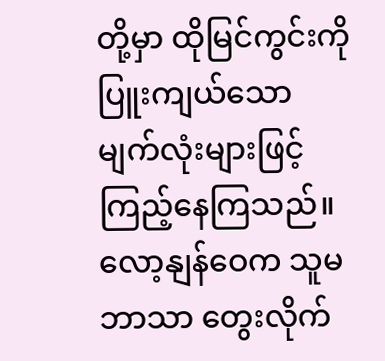တို့မှာ ထိုမြင်ကွင်းကို ပြူးကျယ်သော မျက်လုံးများဖြင့် ကြည့်နေကြသည်။ လော့နျန်ဝေက သူမဘာသာ တွေးလိုက်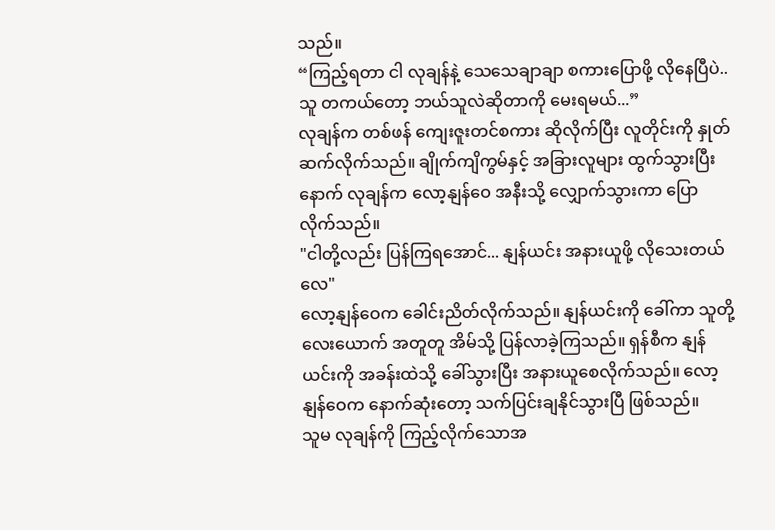သည်။
“ကြည့်ရတာ ငါ လုချန်နဲ့ သေသေချာချာ စကားပြောဖို့ လိုနေပြီပဲ.. သူ တကယ်တော့ ဘယ်သူလဲဆိုတာကို မေးရမယ်...”
လုချန်က တစ်ဖန် ကျေးဇူးတင်စကား ဆိုလိုက်ပြီး လူတိုင်းကို နှုတ်ဆက်လိုက်သည်။ ချိုက်ကျိကွမ်နှင့် အခြားလူများ ထွက်သွားပြီးနောက် လုချန်က လော့နျန်ဝေ အနီးသို့ လျှောက်သွားကာ ပြောလိုက်သည်။
"ငါတို့လည်း ပြန်ကြရအောင်... နျန်ယင်း အနားယူဖို့ လိုသေးတယ်လေ"
လော့နျန်ဝေက ခေါင်းညိတ်လိုက်သည်။ နျန်ယင်းကို ခေါ်ကာ သူတို့လေးယောက် အတူတူ အိမ်သို့ ပြန်လာခဲ့ကြသည်။ ရှန်စီက နျန်ယင်းကို အခန်းထဲသို့ ခေါ်သွားပြီး အနားယူစေလိုက်သည်။ လော့နျန်ဝေက နောက်ဆုံးတော့ သက်ပြင်းချနိုင်သွားပြီ ဖြစ်သည်။
သူမ လုချန်ကို ကြည့်လိုက်သောအ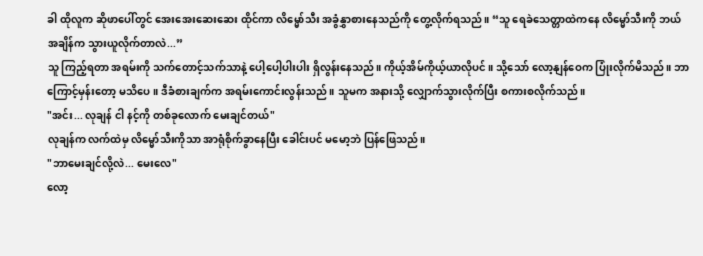ခါ ထိုလူက ဆိုဖာပေါ်တွင် အေးအေးဆေးဆေး ထိုင်ကာ လိမ္မော်သီး အခွံနွှာစားနေသည်ကို တွေ့လိုက်ရသည်။ “သူ ရေခဲသေတ္တာထဲကနေ လိမ္မော်သီးကို ဘယ်အချိန်က သွားယူလိုက်တာလဲ...”
သူ ကြည့်ရတာ အရမ်းကို သက်တောင့်သက်သာနဲ့ ပေါ့ပေါ့ပါးပါး ရှိလွန်းနေသည်။ ကိုယ့်အိမ်ကိုယ့်ယာလိုပင်။ သို့သော် လော့နျန်ဝေက ပြုံးလိုက်မိသည်။ ဘာကြောင့်မှန်းတော့ မသိပေ။ ဒီခံစားချက်က အရမ်းကောင်းလွန်းသည်။ သူမက အနားသို့ လျှောက်သွားလိုက်ပြီး စကားစလိုက်သည်။
"အင်း... လုချန် ငါ နင့်ကို တစ်ခုလောက် မေးချင်တယ်"
လုချန်က လက်ထဲမှ လိမ္မော်သီးကိုသာ အာရုံစိုက်ခွာနေပြီး ခေါင်းပင် မမော့ဘဲ ပြန်ဖြေသည်။
"ဘာမေးချင်လို့လဲ... မေးလေ"
လော့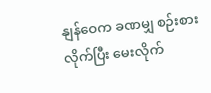နျန်ဝေက ခဏမျှ စဉ်းစားလိုက်ပြီး မေးလိုက်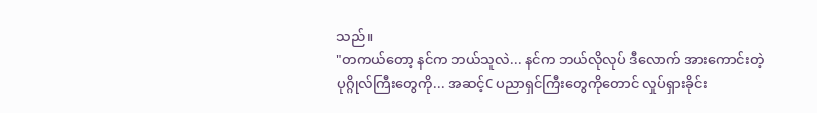သည်။
"တကယ်တော့ နင်က ဘယ်သူလဲ... နင်က ဘယ်လိုလုပ် ဒီလောက် အားကောင်းတဲ့ ပုဂ္ဂိုလ်ကြီးတွေကို... အဆင့်C ပညာရှင်ကြီးတွေကိုတောင် လှုပ်ရှားခိုင်း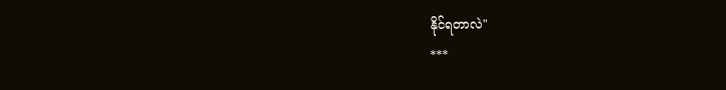နိုင်ရတာလဲ"
***